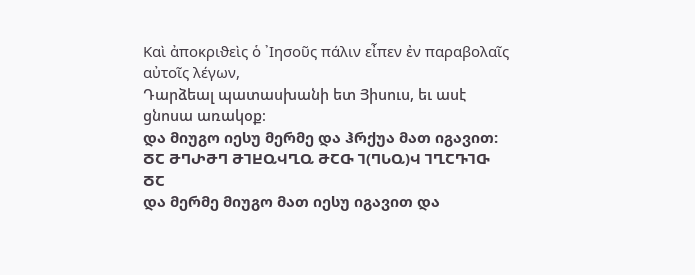Καὶ ἀποκριϑεὶς ὁ ᾽Ιησοῦς πάλιν εἶπεν ἐν παραβολαῖς αὐτοῖς λέγων,
Դարձեալ պատասխանի ետ Յիսուս, եւ ասէ ցնոսա առակօք։
და მიუგო იესუ მერმე და ჰრქუა მათ იგავით:
ႣႠ ႫႤႰႫႤ ႫႨႾႭჃႢႭ ႫႠႧ Ⴈ(ႤႱႭ)Ⴣ ႨႢႠႥႨႧ ႣႠ
და მერმე მიუგო მათ იესუ იგავით და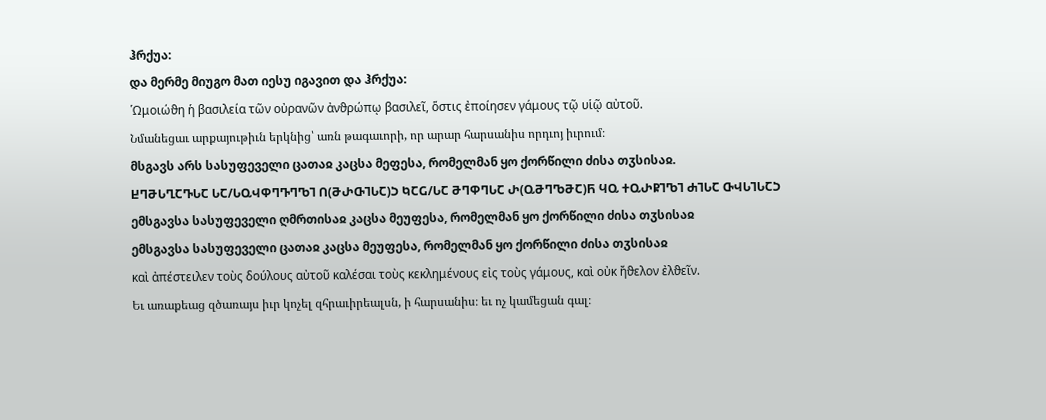ჰრქუა:
და მერმე მიუგო მათ იესუ იგავით და ჰრქუა:
῾Ωμοιώϑη ἡ βασιλεία τῶν οὐρανῶν ἀνϑρώπῳ βασιλεῖ, ὅστις ἐποίησεν γάμους τῷ υἱῷ αὐτοῦ.
Նմանեցաւ արքայութիւն երկնից՝ առն թագաւորի, որ արար հարսանիս որդւոյ իւրում։
მსგავს არს სასუფეველი ცათაჲ კაცსა მეფესა, რომელმან ყო ქორწილი ძისა თჳსისაჲ.
ႾႤႫႱႢႠႥႱႠ ႱႠ/ႱႭჃႴႤႥႤႪႨ Ⴖ(ႫႰႧႨႱႠ)Ⴢ ႩႠႺ/ႱႠ ႫႤႴႤႱႠ Ⴐ(ႭႫႤႪႫႠ)Ⴌ ႷႭ ႵႭႰႼႨႪႨ ႻႨႱႠ ႧჃႱႨႱႠჂ
ემსგავსა სასუფეველი ღმრთისაჲ კაცსა მეუფესა, რომელმან ყო ქორწილი ძისა თჳსისაჲ
ემსგავსა სასუფეველი ცათაჲ კაცსა მეუფესა, რომელმან ყო ქორწილი ძისა თჳსისაჲ
καὶ ἀπέστειλεν τοὺς δούλους αὐτοῦ καλέσαι τοὺς κεκλημένους εἰς τοὺς γάμους, καὶ οὐκ ἤϑελον ἐλϑεῖν.
Եւ առաքեաց զծառայս իւր կոչել զհրաւիրեալսն, ի հարսանիս։ եւ ոչ կամեցան գալ։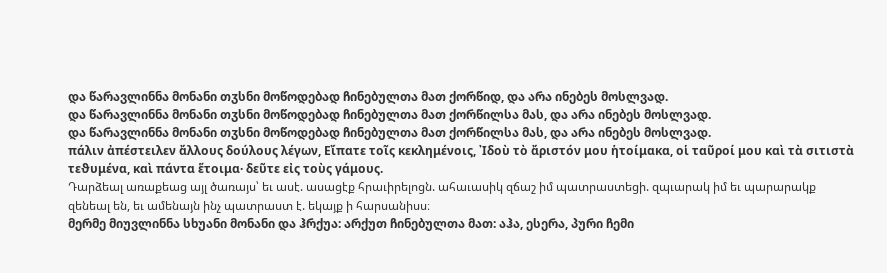და წარავლინნა მონანი თჳსნი მოწოდებად ჩინებულთა მათ ქორწიდ, და არა ინებეს მოსლვად.
და წარავლინნა მონანი თჳსნი მოწოდებად ჩინებულთა მათ ქორწილსა მას, და არა ინებეს მოსლვად.
და წარავლინნა მონანი თჳსნი მოწოდებად ჩინებულთა მათ ქორწილსა მას, და არა ინებეს მოსლვად.
πάλιν ἀπέστειλεν ἄλλους δούλους λέγων, Εἴπατε τοῖς κεκλημένοις, ᾽Ιδοὺ τὸ ἄριστόν μου ἡτοίμακα, οἱ ταῦροί μου καὶ τὰ σιτιστὰ τεϑυμένα, καὶ πάντα ἕτοιμα· δεῦτε εἰς τοὺς γάμους.
Դարձեալ առաքեաց այլ ծառայս՝ եւ ասէ. ասացէք հրաւիրելոցն. ահաւասիկ զճաշ իմ պատրաստեցի. զպւարակ իմ եւ պարարակք զենեալ են, եւ ամենայն ինչ պատրաստ է. եկայք ի հարսանիսս։
მერმე მიუვლინნა სხუანი მონანი და ჰრქუა: არქუთ ჩინებულთა მათ: აჰა, ესერა, პური ჩემი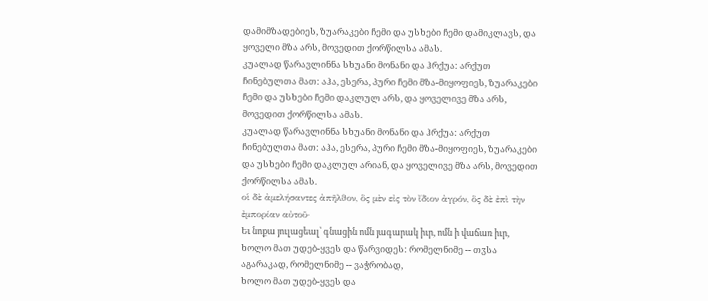დამიმზადებიეს, ზუარაკები ჩემი და უსხები ჩემი დამიკლავს, და ყოველი მზა არს, მოვედით ქორწილსა ამას.
კუალად წარავლინნა სხუანი მონანი და ჰრქუა: არქუთ ჩინებულთა მათ: აჰა, ესერა, პური ჩემი მზა-მიყოფიეს, ზუარაკები ჩემი და უსხები ჩემი დაკლულ არს, და ყოველივე მზა არს, მოვედით ქორწილსა ამას.
კუალად წარავლინნა სხუანი მონანი და ჰრქუა: არქუთ ჩინებულთა მათ: აჰა, ესერა, პური ჩემი მზა-მიყოფიეს, ზუარაკები და უსხები ჩემი დაკლულ არიან, და ყოველივე მზა არს, მოვედით ქორწილსა ამას.
οἱ δὲ ἀμελήσαντες ἀπῆλϑον, ὃς μὲν εἰς τὸν ἴδιον ἀγρόν, ὃς δὲ ἐπὶ τὴν ἐμπορίαν αὐτοῦ·
Եւ նոքա յուլացեալ՝ գնացին ոմն յագարակ իւր, ոմն ի վաճառ իւր,
ხოლო მათ უდებ-ყვეს და წარვიდეს: რომელნიმე -- თჳსა აგარაკად, რომელნიმე -- ვაჭრობად,
ხოლო მათ უდებ-ყვეს და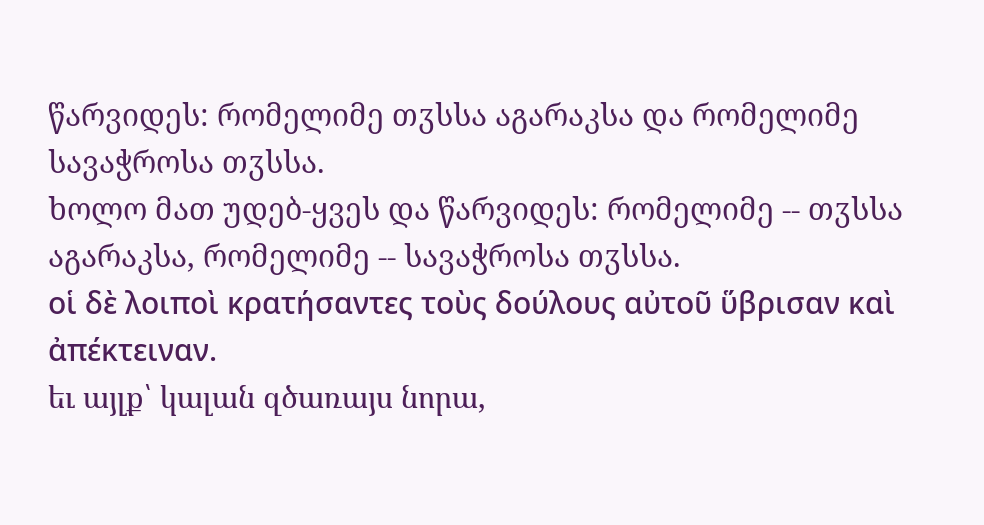წარვიდეს: რომელიმე თჳსსა აგარაკსა და რომელიმე სავაჭროსა თჳსსა.
ხოლო მათ უდებ-ყვეს და წარვიდეს: რომელიმე -- თჳსსა აგარაკსა, რომელიმე -- სავაჭროსა თჳსსა.
οἱ δὲ λοιποὶ κρατήσαντες τοὺς δούλους αὐτοῦ ὕβρισαν καὶ ἀπέκτειναν.
եւ այլք՝ կալան զծառայս նորա,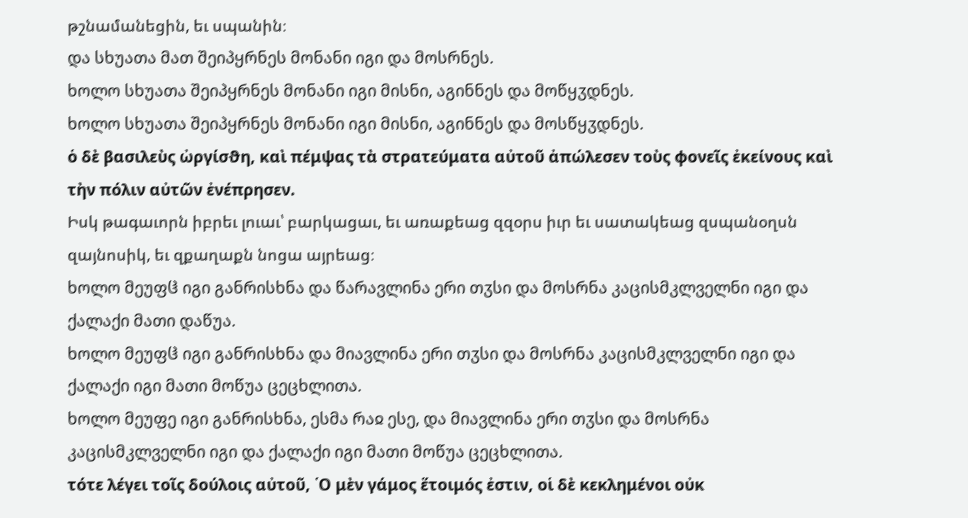թշնամանեցին, եւ սպանին։
და სხუათა მათ შეიპყრნეს მონანი იგი და მოსრნეს.
ხოლო სხუათა შეიპყრნეს მონანი იგი მისნი, აგინნეს და მოწყჳდნეს.
ხოლო სხუათა შეიპყრნეს მონანი იგი მისნი, აგინნეს და მოსწყჳდნეს.
ὁ δὲ βασιλεὺς ὠργίσϑη, καὶ πέμψας τὰ στρατεύματα αὐτοῦ ἀπώλεσεν τοὺς ϕονεῖς ἐκείνους καὶ τὴν πόλιν αὐτῶν ἐνέπρησεν.
Իսկ թագաւորն իբրեւ լուաւ՝ բարկացաւ, եւ առաքեաց զզօրս իւր եւ սատակեաց զսպանօղսն զայնոսիկ, եւ զքաղաքն նոցա այրեաց։
ხოლო მეუფჱ იგი განრისხნა და წარავლინა ერი თჳსი და მოსრნა კაცისმკლველნი იგი და ქალაქი მათი დაწუა.
ხოლო მეუფჱ იგი განრისხნა და მიავლინა ერი თჳსი და მოსრნა კაცისმკლველნი იგი და ქალაქი იგი მათი მოწუა ცეცხლითა.
ხოლო მეუფე იგი განრისხნა, ესმა რაჲ ესე, და მიავლინა ერი თჳსი და მოსრნა კაცისმკლველნი იგი და ქალაქი იგი მათი მოწუა ცეცხლითა.
τότε λέγει τοῖς δούλοις αὐτοῦ, ῾Ο μὲν γάμος ἕτοιμός ἐστιν, οἱ δὲ κεκλημένοι οὐκ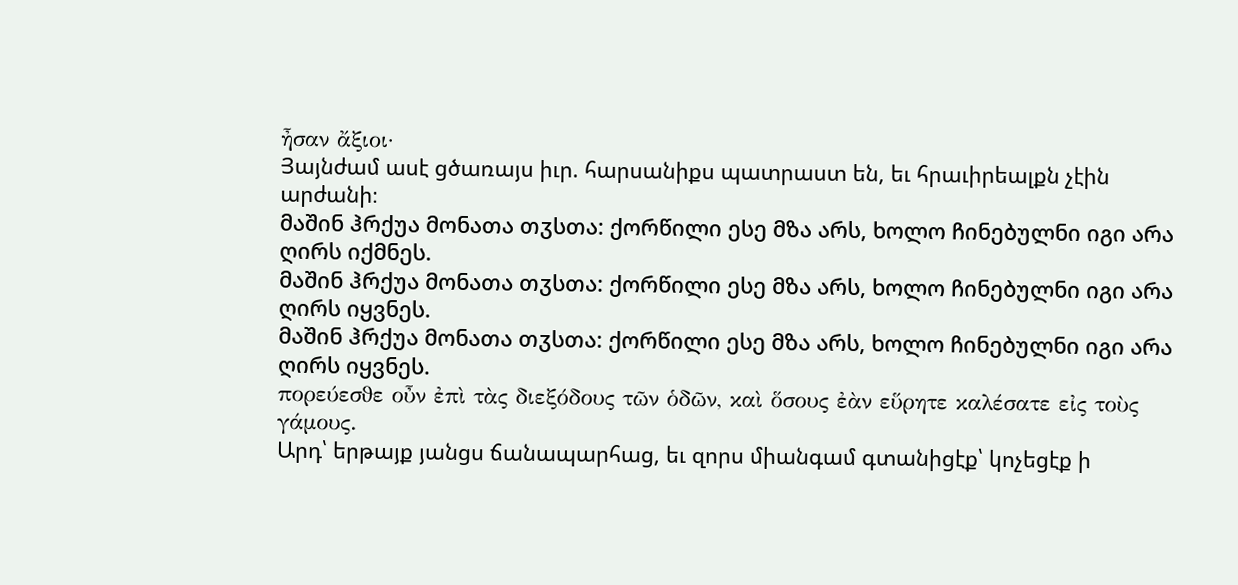ἦσαν ἄξιοι·
Յայնժամ ասէ ցծառայս իւր. հարսանիքս պատրաստ են, եւ հրաւիրեալքն չէին արժանի։
მაშინ ჰრქუა მონათა თჳსთა: ქორწილი ესე მზა არს, ხოლო ჩინებულნი იგი არა ღირს იქმნეს.
მაშინ ჰრქუა მონათა თჳსთა: ქორწილი ესე მზა არს, ხოლო ჩინებულნი იგი არა ღირს იყვნეს.
მაშინ ჰრქუა მონათა თჳსთა: ქორწილი ესე მზა არს, ხოლო ჩინებულნი იგი არა ღირს იყვნეს.
πορεύεσϑε οὖν ἐπὶ τὰς διεξόδους τῶν ὁδῶν, καὶ ὅσους ἐὰν εὕρητε καλέσατε εἰς τοὺς γάμους.
Արդ՝ երթայք յանցս ճանապարհաց, եւ զորս միանգամ գտանիցէք՝ կոչեցէք ի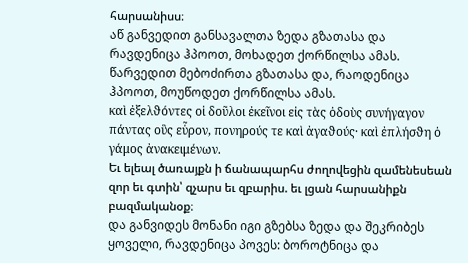հարսանիսս։
აწ განვედით განსავალთა ზედა გზათასა და რავდენიცა ჰპოოთ, მოხადეთ ქორწილსა ამას.
წარვედით მებოძირთა გზათასა და, რაოდენიცა ჰპოოთ, მოუწოდეთ ქორწილსა ამას.
καὶ ἐξελϑόντες οἱ δοῦλοι ἐκεῖνοι εἰς τὰς ὁδοὺς συνήγαγον πάντας οὓς εὗρον, πονηρούς τε καὶ ἀγαϑούς· καὶ ἐπλήσϑη ὁ γάμος ἀνακειμένων.
Եւ ելեալ ծառայքն ի ճանապարհս ժողովեցին զամենեսեան զոր եւ գտին՝ զչարս եւ զբարիս. եւ լցան հարսանիքն բազմականօք։
და განვიდეს მონანი იგი გზებსა ზედა და შეკრიბეს ყოველი, რავდენიცა პოვეს: ბოროტნიცა და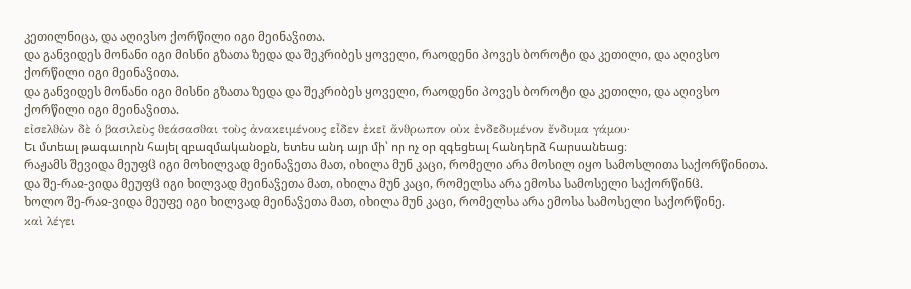კეთილნიცა, და აღივსო ქორწილი იგი მეინაჴითა.
და განვიდეს მონანი იგი მისნი გზათა ზედა და შეკრიბეს ყოველი, რაოდენი პოვეს ბოროტი და კეთილი, და აღივსო ქორწილი იგი მეინაჴითა.
და განვიდეს მონანი იგი მისნი გზათა ზედა და შეკრიბეს ყოველი, რაოდენი პოვეს ბოროტი და კეთილი, და აღივსო ქორწილი იგი მეინაჴითა.
εἰσελϑὼν δὲ ὁ βασιλεὺς ϑεάσασϑαι τοὺς ἀνακειμένους εἶδεν ἐκεῖ ἄνϑρωπον οὐκ ἐνδεδυμένον ἔνδυμα γάμου·
Եւ մտեալ թագաւորն հայել զբազմականօքն, ետես անդ այր մի՝ որ ոչ օր զգեցեալ հանդերձ հարսանեաց։
რაჟამს შევიდა მეუფჱ იგი მოხილვად მეინაჴეთა მათ, იხილა მუნ კაცი, რომელი არა მოსილ იყო სამოსლითა საქორწინითა.
და შე-რაჲ-ვიდა მეუფჱ იგი ხილვად მეინაჴეთა მათ, იხილა მუნ კაცი, რომელსა არა ემოსა სამოსელი საქორწინჱ.
ხოლო შე-რაჲ-ვიდა მეუფე იგი ხილვად მეინაჴეთა მათ, იხილა მუნ კაცი, რომელსა არა ემოსა სამოსელი საქორწინე.
καὶ λέγει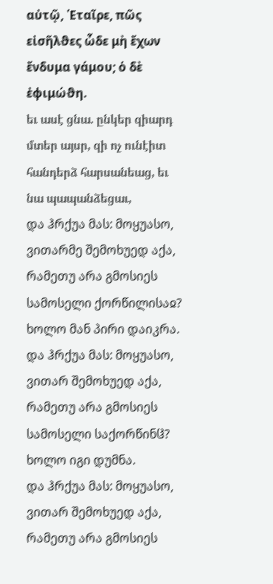αὐτῷ, ῾Εταῖρε, πῶς εἰσῆλϑες ὧδε μὴ ἔχων ἔνδυμα γάμου; ὁ δὲ ἐϕιμώϑη.
եւ ասէ ցնա. ընկեր զիարդ մտեր այսր, զի ոչ ունէիտ հանդերձ հարսանեաց, եւ նա պապանձեցաւ,
და ჰრქუა მას: მოყუასო, ვითარმე შემოხუედ აქა, რამეთუ არა გმოსიეს სამოსელი ქორწილისაჲ? ხოლო მან პირი დაიკრა.
და ჰრქუა მას: მოყუასო, ვითარ შემოხუედ აქა, რამეთუ არა გმოსიეს სამოსელი საქორწინჱ? ხოლო იგი დუმნა.
და ჰრქუა მას: მოყუასო, ვითარ შემოხუედ აქა, რამეთუ არა გმოსიეს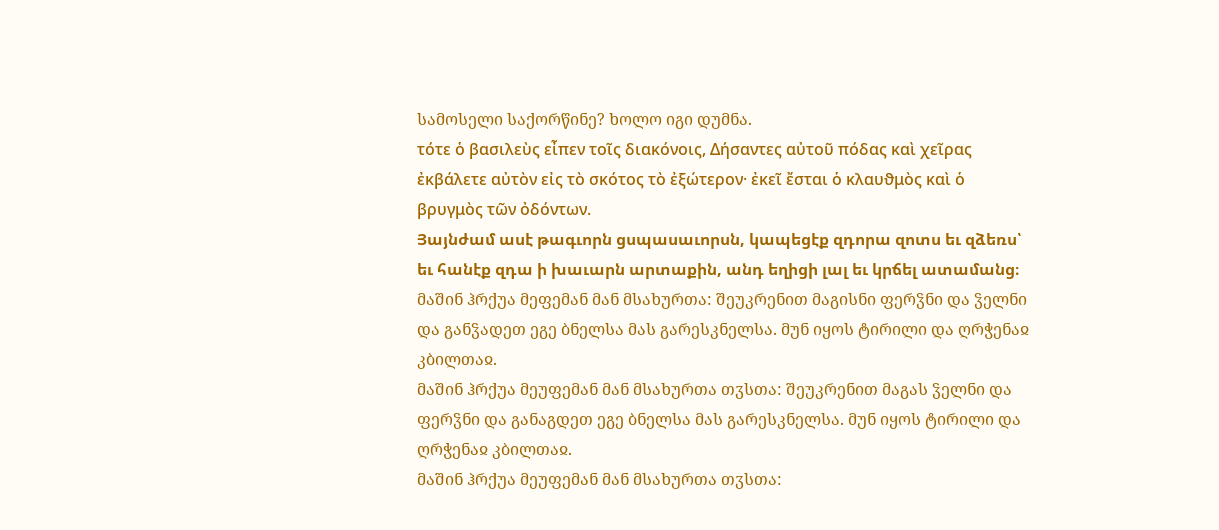სამოსელი საქორწინე? ხოლო იგი დუმნა.
τότε ὁ βασιλεὺς εἶπεν τοῖς διακόνοις, Δήσαντες αὐτοῦ πόδας καὶ χεῖρας ἐκβάλετε αὐτὸν εἰς τὸ σκότος τὸ ἐξώτερον· ἐκεῖ ἔσται ὁ κλαυϑμὸς καὶ ὁ βρυγμὸς τῶν ὀδόντων.
Յայնժամ ասէ թագւորն ցսպասաւորսն, կապեցէք զդորա զոտս եւ զձեռս՝ եւ հանէք զդա ի խաւարն արտաքին, անդ եղիցի լալ եւ կրճել ատամանց։
მაშინ ჰრქუა მეფემან მან მსახურთა: შეუკრენით მაგისნი ფერჴნი და ჴელნი და განჴადეთ ეგე ბნელსა მას გარესკნელსა. მუნ იყოს ტირილი და ღრჭენაჲ კბილთაჲ.
მაშინ ჰრქუა მეუფემან მან მსახურთა თჳსთა: შეუკრენით მაგას ჴელნი და ფერჴნი და განაგდეთ ეგე ბნელსა მას გარესკნელსა. მუნ იყოს ტირილი და ღრჭენაჲ კბილთაჲ.
მაშინ ჰრქუა მეუფემან მან მსახურთა თჳსთა: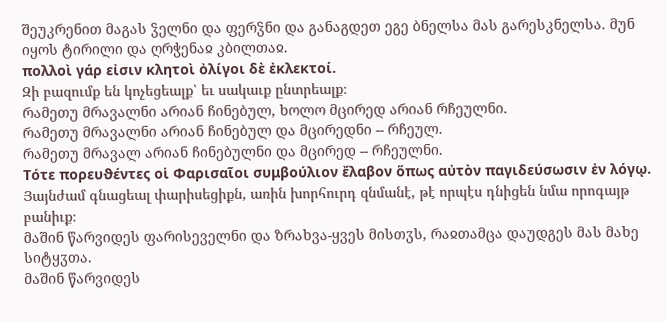შეუკრენით მაგას ჴელნი და ფერჴნი და განაგდეთ ეგე ბნელსა მას გარესკნელსა. მუნ იყოს ტირილი და ღრჭენაჲ კბილთაჲ.
πολλοὶ γάρ εἰσιν κλητοὶ ὀλίγοι δὲ ἐκλεκτοί.
Զի բազումք են կոչեցեալք՝ եւ սակաւք ընտրեալք։
რამეთუ მრავალნი არიან ჩინებულ, ხოლო მცირედ არიან რჩეულნი.
რამეთუ მრავალნი არიან ჩინებულ და მცირედნი -- რჩეულ.
რამეთუ მრავალ არიან ჩინებულნი და მცირედ -- რჩეულნი.
Τότε πορευϑέντες οἱ Φαρισαῖοι συμβούλιον ἔλαβον ὅπως αὐτὸν παγιδεύσωσιν ἐν λόγῳ.
Յայնժամ գնացեալ փարիսեցիքն, առին խորհուրդ զնմանէ, թէ որպէս դնիցեն նմա որոգայթ բանիւք։
მაშინ წარვიდეს ფარისეველნი და ზრახვა-ყვეს მისთჳს, რაჲთამცა დაუდგეს მას მახე სიტყჳთა.
მაშინ წარვიდეს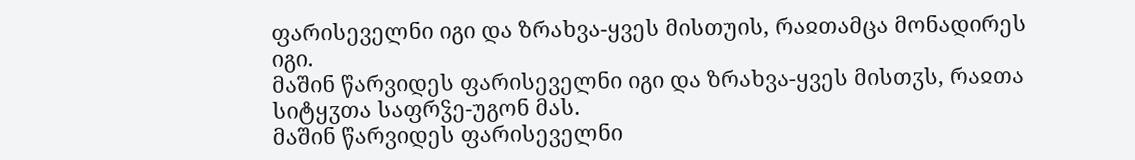ფარისეველნი იგი და ზრახვა-ყვეს მისთუის, რაჲთამცა მონადირეს იგი.
მაშინ წარვიდეს ფარისეველნი იგი და ზრახვა-ყვეს მისთჳს, რაჲთა სიტყჳთა საფრჴე-უგონ მას.
მაშინ წარვიდეს ფარისეველნი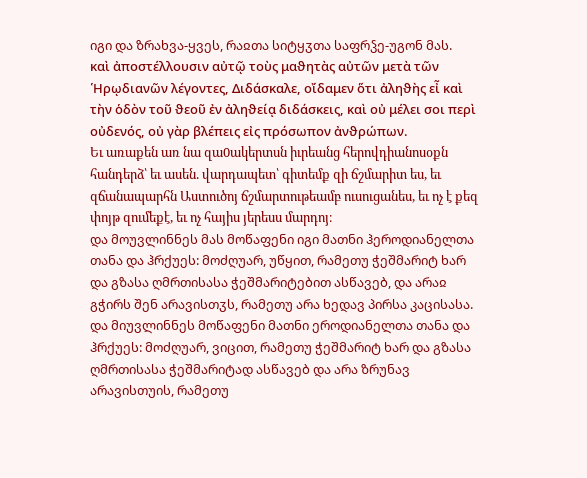იგი და ზრახვა-ყვეს, რაჲთა სიტყჳთა საფრჴე-უგონ მას.
καὶ ἀποστέλλουσιν αὐτῷ τοὺς μαϑητὰς αὐτῶν μετὰ τῶν ῾Ηρῳδιανῶν λέγοντες, Διδάσκαλε, οἴδαμεν ὅτι ἀληϑὴς εἶ καὶ τὴν ὁδὸν τοῦ ϑεοῦ ἐν ἀληϑείᾳ διδάσκεις, καὶ οὐ μέλει σοι περὶ οὐδενός, οὐ γὰρ βλέπεις εἰς πρόσωπον ἀνϑρώπων.
Եւ առաքեն առ նա զա0ակերտսն իւրեանց հերովդիանոսօքն հանդերձ՝ եւ ասեն. վարդապետ՝ գիտեմք զի ճշմարիտ ես, եւ զճանապարհն Աստուծոյ ճշմարտութեամբ ուսուցանես, եւ ոչ է քեզ փոյթ զումեքէ, եւ ոչ հայիս յերեսս մարդոյ։
და მოუვლინნეს მას მოწაფენი იგი მათნი ჰეროდიანელთა თანა და ჰრქუეს: მოძღუარ, უწყით, რამეთუ ჭეშმარიტ ხარ და გზასა ღმრთისასა ჭეშმარიტებით ასწავებ, და არაჲ გჭირს შენ არავისთჳს, რამეთუ არა ხედავ პირსა კაცისასა.
და მიუვლინნეს მოწაფენი მათნი ეროდიანელთა თანა და ჰრქუეს: მოძღუარ, ვიცით, რამეთუ ჭეშმარიტ ხარ და გზასა ღმრთისასა ჭეშმარიტად ასწავებ და არა ზრუნავ არავისთუის, რამეთუ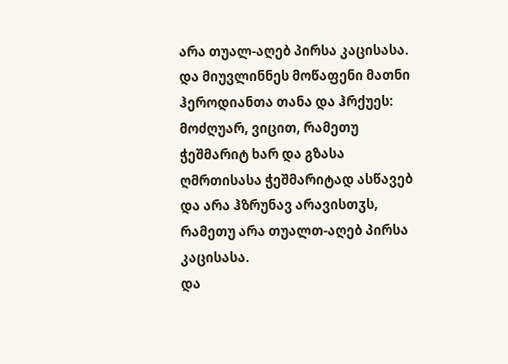არა თუალ-აღებ პირსა კაცისასა.
და მიუვლინნეს მოწაფენი მათნი ჰეროდიანთა თანა და ჰრქუეს: მოძღუარ, ვიცით, რამეთუ ჭეშმარიტ ხარ და გზასა ღმრთისასა ჭეშმარიტად ასწავებ და არა ჰზრუნავ არავისთჳს, რამეთუ არა თუალთ-აღებ პირსა კაცისასა.
და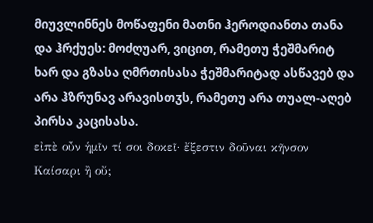მიუვლინნეს მოწაფენი მათნი ჰეროდიანთა თანა და ჰრქუეს: მოძღუარ, ვიცით, რამეთუ ჭეშმარიტ ხარ და გზასა ღმრთისასა ჭეშმარიტად ასწავებ და არა ჰზრუნავ არავისთჳს, რამეთუ არა თუალ-აღებ პირსა კაცისასა.
εἰπὲ οὖν ἡμῖν τί σοι δοκεῖ· ἔξεστιν δοῦναι κῆνσον Καίσαρι ἢ οὔ;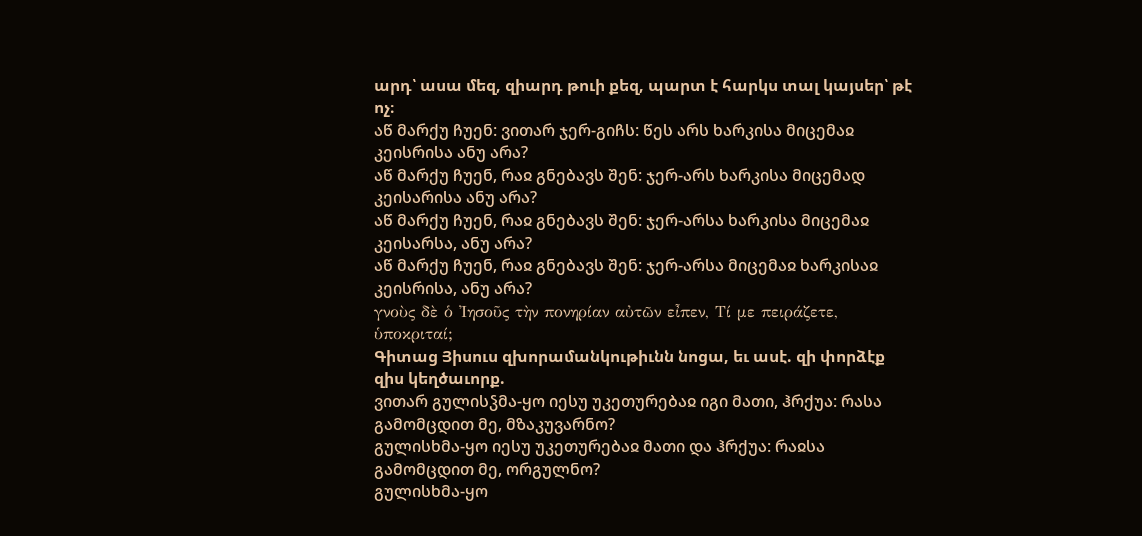արդ՝ ասա մեզ, զիարդ թուի քեզ, պարտ է հարկս տալ կայսեր՝ թէ ոչ։
აწ მარქუ ჩუენ: ვითარ ჯერ-გიჩს: წეს არს ხარკისა მიცემაჲ კეისრისა ანუ არა?
აწ მარქუ ჩუენ, რაჲ გნებავს შენ: ჯერ-არს ხარკისა მიცემად კეისარისა ანუ არა?
აწ მარქუ ჩუენ, რაჲ გნებავს შენ: ჯერ-არსა ხარკისა მიცემაჲ კეისარსა, ანუ არა?
აწ მარქუ ჩუენ, რაჲ გნებავს შენ: ჯერ-არსა მიცემაჲ ხარკისაჲ კეისრისა, ანუ არა?
γνοὺς δὲ ὁ ᾽Ιησοῦς τὴν πονηρίαν αὐτῶν εἶπεν, Τί με πειράζετε, ὑποκριταί;
Գիտաց Յիսուս զխորամանկութիւնն նոցա, եւ ասէ. զի փորձէք զիս կեղծաւորք.
ვითარ გულისჴმა-ყო იესუ უკეთურებაჲ იგი მათი, ჰრქუა: რასა გამომცდით მე, მზაკუვარნო?
გულისხმა-ყო იესუ უკეთურებაჲ მათი და ჰრქუა: რაჲსა გამომცდით მე, ორგულნო?
გულისხმა-ყო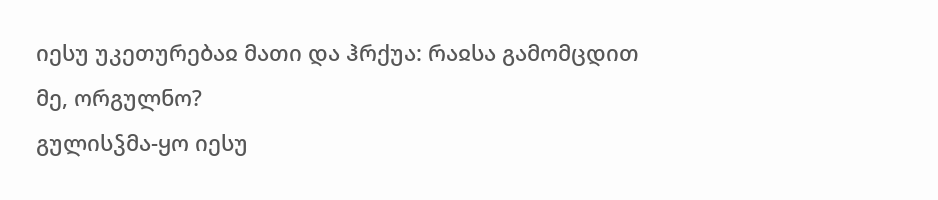იესუ უკეთურებაჲ მათი და ჰრქუა: რაჲსა გამომცდით მე, ორგულნო?
გულისჴმა-ყო იესუ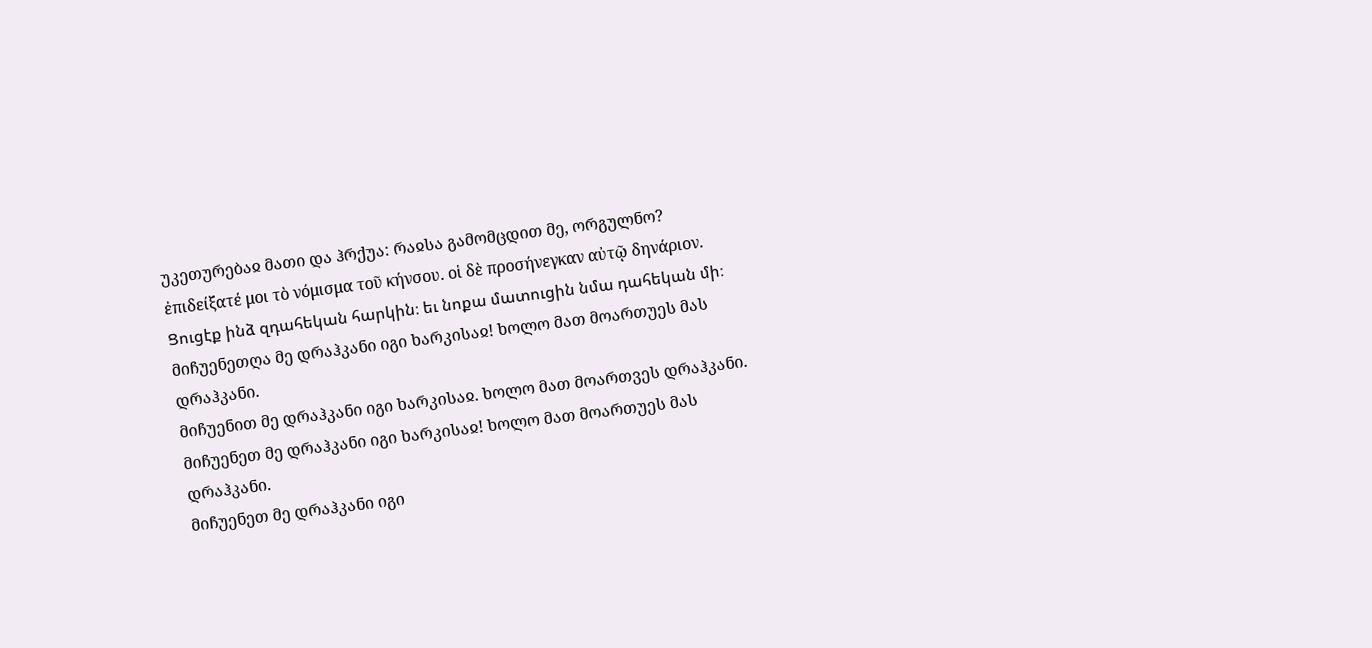უკეთურებაჲ მათი და ჰრქუა: რაჲსა გამომცდით მე, ორგულნო?
ἐπιδείξατέ μοι τὸ νόμισμα τοῦ κήνσου. οἱ δὲ προσήνεγκαν αὐτῷ δηνάριον.
Ցուցէք ինձ զդահեկան հարկին։ եւ նոքա մատուցին նմա դահեկան մի։
მიჩუენეთღა მე დრაჰკანი იგი ხარკისაჲ! ხოლო მათ მოართუეს მას დრაჰკანი.
მიჩუენით მე დრაჰკანი იგი ხარკისაჲ. ხოლო მათ მოართვეს დრაჰკანი.
მიჩუენეთ მე დრაჰკანი იგი ხარკისაჲ! ხოლო მათ მოართუეს მას დრაჰკანი.
მიჩუენეთ მე დრაჰკანი იგი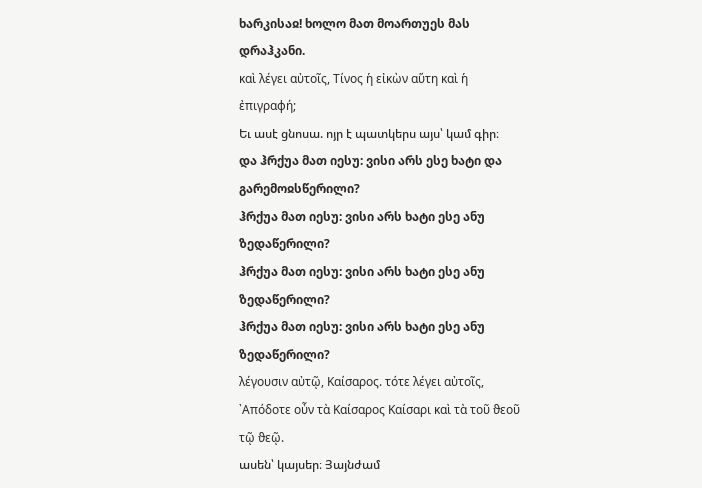ხარკისაჲ! ხოლო მათ მოართუეს მას დრაჰკანი.
καὶ λέγει αὐτοῖς, Τίνος ἡ εἰκὼν αὕτη καὶ ἡ ἐπιγραϕή;
Եւ ասէ ցնոսա. ոյր է պատկերս այս՝ կամ գիր։
და ჰრქუა მათ იესუ: ვისი არს ესე ხატი და გარემოჲსწერილი?
ჰრქუა მათ იესუ: ვისი არს ხატი ესე ანუ ზედაწერილი?
ჰრქუა მათ იესუ: ვისი არს ხატი ესე ანუ ზედაწერილი?
ჰრქუა მათ იესუ: ვისი არს ხატი ესე ანუ ზედაწერილი?
λέγουσιν αὐτῷ, Καίσαρος. τότε λέγει αὐτοῖς, ᾽Απόδοτε οὖν τὰ Καίσαρος Καίσαρι καὶ τὰ τοῦ ϑεοῦ τῷ ϑεῷ.
ասեն՝ կայսեր։ Յայնժամ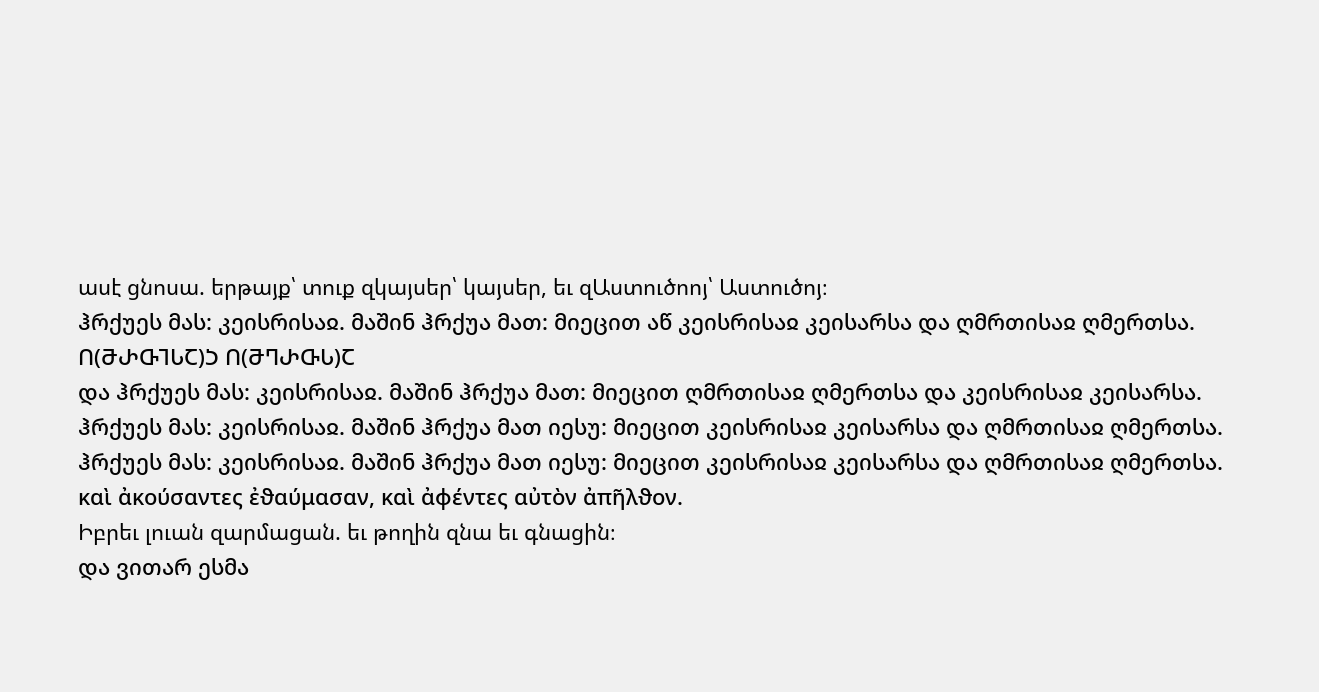ասէ ցնոսա. երթայք՝ տուք զկայսեր՝ կայսեր, եւ զԱստուծոոյ՝ Աստուծոյ։
ჰრქუეს მას: კეისრისაჲ. მაშინ ჰრქუა მათ: მიეცით აწ კეისრისაჲ კეისარსა და ღმრთისაჲ ღმერთსა.
Ⴖ(ႫႰႧႨႱႠ)Ⴢ Ⴖ(ႫႤႰႧႱ)Ⴀ
და ჰრქუეს მას: კეისრისაჲ. მაშინ ჰრქუა მათ: მიეცით ღმრთისაჲ ღმერთსა და კეისრისაჲ კეისარსა.
ჰრქუეს მას: კეისრისაჲ. მაშინ ჰრქუა მათ იესუ: მიეცით კეისრისაჲ კეისარსა და ღმრთისაჲ ღმერთსა.
ჰრქუეს მას: კეისრისაჲ. მაშინ ჰრქუა მათ იესუ: მიეცით კეისრისაჲ კეისარსა და ღმრთისაჲ ღმერთსა.
καὶ ἀκούσαντες ἐϑαύμασαν, καὶ ἀϕέντες αὐτὸν ἀπῆλϑον.
Իբրեւ լուան զարմացան. եւ թողին զնա եւ գնացին։
და ვითარ ესმა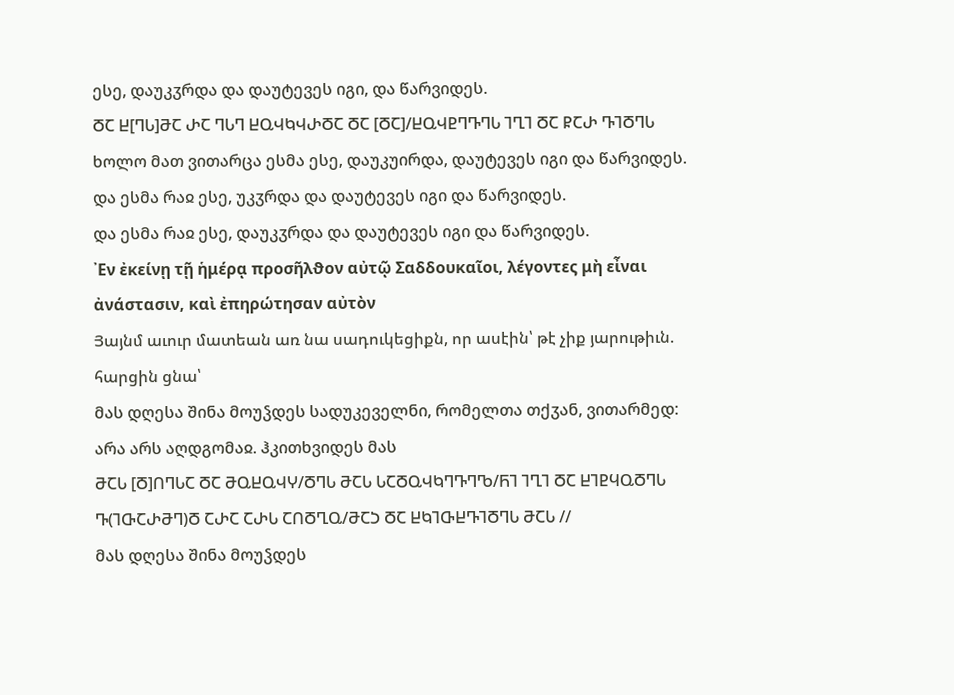ესე, დაუკჳრდა და დაუტევეს იგი, და წარვიდეს.
ႣႠ Ⴞ[ႤႱ]ႫႠ ႰႠ ႤႱႤ ႾႭჃႩჃႰႣႠ ႣႠ [ႣႠ]/ႾႭჃႲႤႥႤႱ ႨႢႨ ႣႠ ႼႠႰ ႥႨႣႤႱ
ხოლო მათ ვითარცა ესმა ესე, დაუკუირდა, დაუტევეს იგი და წარვიდეს.
და ესმა რაჲ ესე, უკჳრდა და დაუტევეს იგი და წარვიდეს.
და ესმა რაჲ ესე, დაუკჳრდა და დაუტევეს იგი და წარვიდეს.
᾽Εν ἐκείνῃ τῇ ἡμέρᾳ προσῆλϑον αὐτῷ Σαδδουκαῖοι, λέγοντες μὴ εἶναι ἀνάστασιν, καὶ ἐπηρώτησαν αὐτὸν
Յայնմ աւուր մատեան առ նա սադուկեցիքն, որ ասէին՝ թէ չիք յարութիւն. հարցին ցնա՝
მას დღესა შინა მოუჴდეს სადუკეველნი, რომელთა თქჳან, ვითარმედ: არა არს აღდგომაჲ. ჰკითხვიდეს მას
ႫႠႱ [Ⴃ]ႶႤႱႠ ႣႠ ႫႭႾႭჃჄ/ႣႤႱ ႫႠႱ ႱႠႣႭჃႩႤႥႤႪ/ႬႨ ႨႢႨ ႣႠ ႾႨႲႷႭႣႤႱ Ⴅ(ႨႧႠႰႫႤ)Ⴃ ႠႰႠ ႠႰႱ ႠႶႣႢႭ/ႫႠჂ ႣႠ ႾႩႨႧႾႥႨႣႤႱ ႫႠႱ //
მას დღესა შინა მოუჴდეს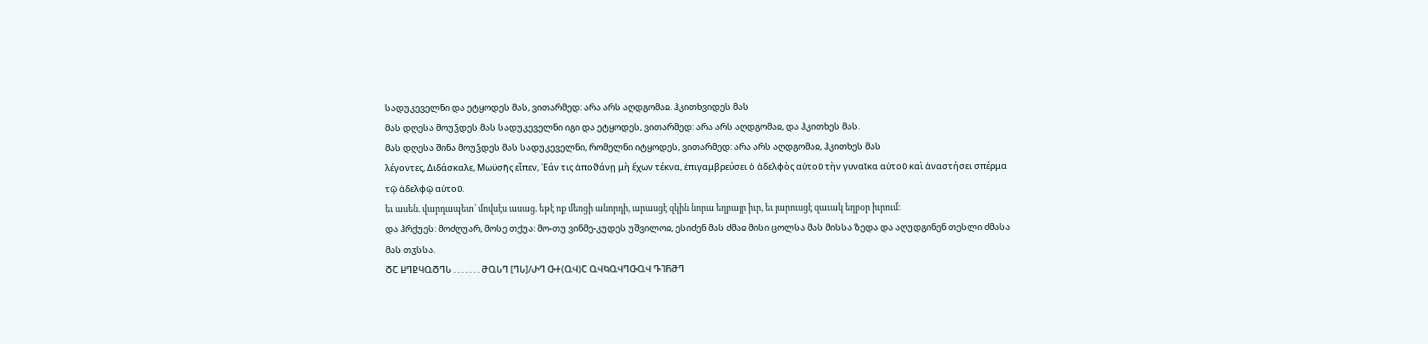სადუკეველნი და ეტყოდეს მას, ვითარმედ: არა არს აღდგომაჲ. ჰკითხვიდეს მას
მას დღესა მოუჴდეს მას სადუკეველნი იგი და ეტყოდეს, ვითარმედ: არა არს აღდგომაჲ, და ჰკითხეს მას.
მას დღესა შინა მოუჴდეს მას სადუკეველნი, რომელნი იტყოდეს, ვითარმედ: არა არს აღდგომაჲ, ჰკითხეს მას
λέγοντες, Διδάσκαλε, Μωϋσῆς εἶπεν, ᾽Εάν τις ἀποϑάνῃ μὴ ἔχων τέκνα, ἐπιγαμβρεύσει ὁ ἀδελϕὸς αὐτοῦ τὴν γυναῖκα αὐτοῦ καὶ ἀναστήσει σπέρμα τῷ ἀδελϕῷ αὐτοῦ.
եւ ասեն. վարդապետ՝ մովսէս ասաց. եթէ ոք մեռցի անորդի, արասցէ զկին նորա եղբայր իւր, եւ յարուսցէ զաւակ եղբօր իւրում։
და ჰრქუეს: მოძღუარ, მოსე თქუა: მო-თუ ვინმე-კუდეს უშვილოჲ, ესიძენ მას ძმაჲ მისი ცოლსა მას მისსა ზედა და აღუდგინენ თესლი ძმასა მას თჳსსა.
ႣႠ ႾႤႲႷႭႣႤႱ . . . . . . . ႫႭႱႤ [ႤႱ]/ႰႤ ႧႵ(ႭჃ)Ⴀ ႭჃႩႭჃႤႧႭჃ ႥႨႬႫႤ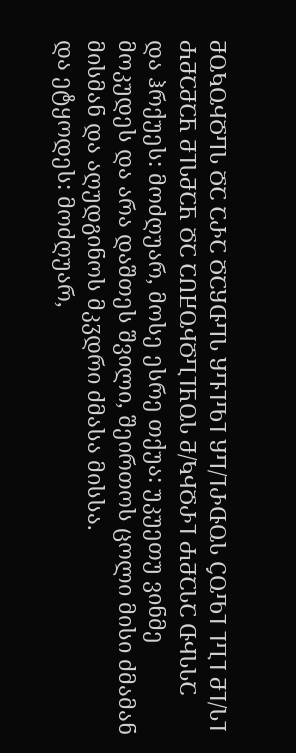ႫႭႩႭჃႣႤႱ ႣႠ ႠႰႠ ႣႠႸႧႤႱ ႸႥႨႪႨ ႸႤ/ႨႰႧႭႱ ႺႭႪႨ ႨႢႨ ႫႨ/ႱႨ ႻႫႠႫႠႬ ႫႨႱႫႠႬ ႣႠ ႠႶႾႭჃႣႢႨႬႭႱ Ⴋ/ႩჃႣႰႨ ႻႫႠႱႠ ႧჃႱႱႠ
და ჰრქუეს: მოძღუარ, მოსე ესრე თქუა: უკუეთუ ვინმე მოკუდეს და არა დაშთეს შვილი, შეირთოს ცოლი მისი ძმამან მისმან და აღუდგინოს მკჳდრი ძმასა მისსა.
და ეტყოდეს: მოძღუარ,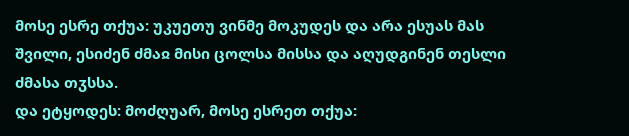მოსე ესრე თქუა: უკუეთუ ვინმე მოკუდეს და არა ესუას მას შვილი, ესიძენ ძმაჲ მისი ცოლსა მისსა და აღუდგინენ თესლი ძმასა თჳსსა.
და ეტყოდეს: მოძღუარ, მოსე ესრეთ თქუა: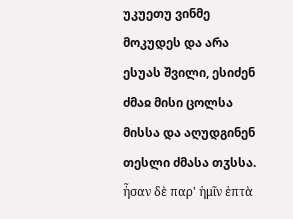უკუეთუ ვინმე მოკუდეს და არა ესუას შვილი, ესიძენ ძმაჲ მისი ცოლსა მისსა და აღუდგინენ თესლი ძმასა თჳსსა.
ἦσαν δὲ παρ' ἡμῖν ἑπτὰ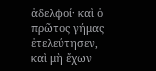ἀδελϕοί· καὶ ὁ πρῶτος γήμας ἐτελεύτησεν, καὶ μὴ ἔχων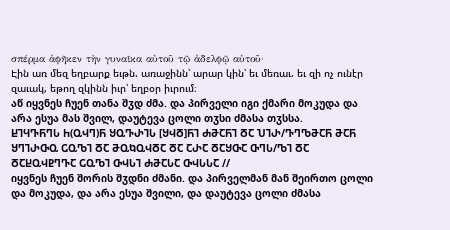σπέρμα ἀϕῆκεν τὴν γυναῖκα αὐτοῦ τῷ ἀδελϕῷ αὐτοῦ·
Էին առ մեզ եղբարք եւթն. առաջինն՝ արար կին՝ եւ մեռաւ. եւ զի ոչ ունէր զաւակ, եթող զկինն իւր՝ եղբօր իւրում։
აწ იყვნეს ჩუენ თანა შჳდ ძმა. და პირველი იგი ქმარი მოკუდა და არა ესუა მას შვილ, დაუტევა ცოლი თჳსი ძმასა თჳსსა.
ႾႨႷႥႬႤႱ Ⴙ(ႭჃႤ)Ⴌ ႸႭႥႰႨႱ [ႸჃႣ]ႬႨ ႻႫႠႬႨ ႣႠ ႮႨႰ/ႥႤႪႫႠႬ ႫႠႬ ႸႤႨႰႧႭ ႺႭႪႨ ႣႠ ႫႭႩႭჃႣႠ ႣႠ ႠႰႠ ႣႠႸႧႠ ႧႤႱ/ႪႨ ႣႠ ႣႠႾႭჃႲႤႥႠ ႺႭႪႨ ႧჃႱႨ ႻႫႠႱႠ ႧჃႱႱႠ //
იყვნეს ჩუენ შორის შჳდნი ძმანი. და პირველმან მან შეირთო ცოლი და მოკუდა, და არა ესუა შვილი, და დაუტევა ცოლი ძმასა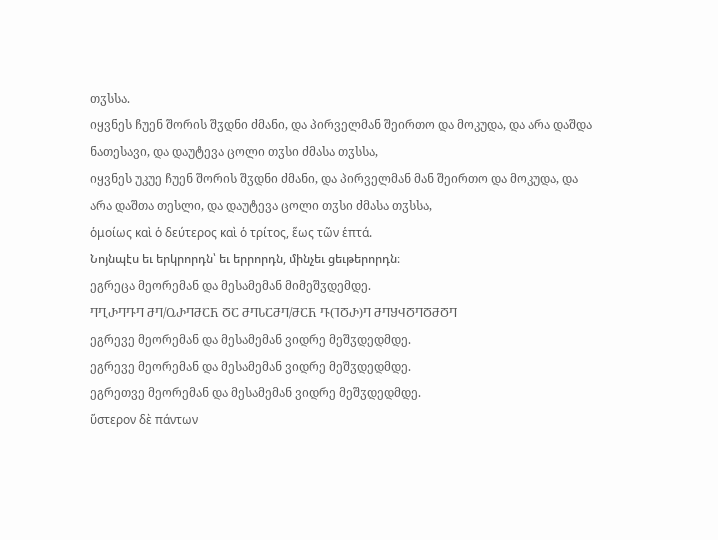თჳსსა.
იყვნეს ჩუენ შორის შჳდნი ძმანი, და პირველმან შეირთო და მოკუდა, და არა დაშდა ნათესავი, და დაუტევა ცოლი თჳსი ძმასა თჳსსა,
იყვნეს უკუე ჩუენ შორის შჳდნი ძმანი, და პირველმან მან შეირთო და მოკუდა, და არა დაშთა თესლი, და დაუტევა ცოლი თჳსი ძმასა თჳსსა,
ὁμοίως καὶ ὁ δεύτερος καὶ ὁ τρίτος, ἕως τῶν ἑπτά.
Նոյնպէս եւ երկրորդն՝ եւ երրորդն, մինչեւ ցեւթերորդն։
ეგრეცა მეორემან და მესამემან მიმეშჳდემდე.
ႤႢႰႤႥႤ ႫႤ/ႭႰႤႫႠႬ ႣႠ ႫႤႱႠႫႤ/ႫႠႬ Ⴅ(ႨႣႰ)Ⴄ ႫႤႸჃႣႤႣႫႣႤ
ეგრევე მეორემან და მესამემან ვიდრე მეშჳდედმდე.
ეგრევე მეორემან და მესამემან ვიდრე მეშჳდედმდე.
ეგრეთვე მეორემან და მესამემან ვიდრე მეშჳდედმდე.
ὕστερον δὲ πάντων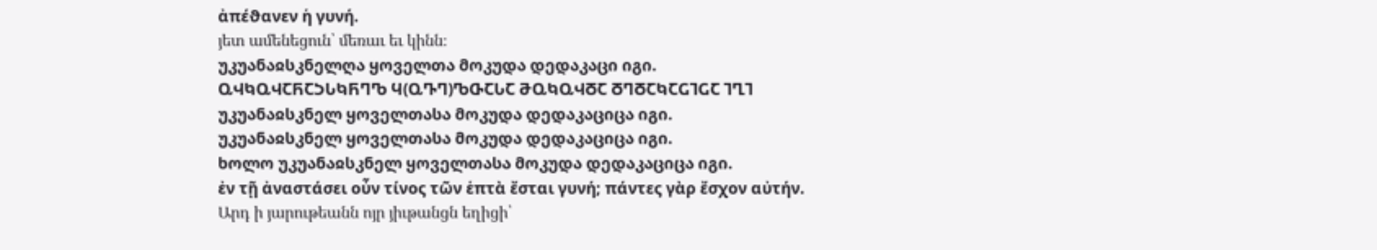ἀπέϑανεν ἡ γυνή.
յետ ամենեցուն՝ մեռաւ եւ կինն։
უკუანაჲსკნელღა ყოველთა მოკუდა დედაკაცი იგი.
ႭჃႩႭჃႠႬႠჂႱႩႬႤႪ Ⴗ(ႭႥႤ)ႪႧႠႱႠ ႫႭႩႭჃႣႠ ႣႤႣႠႩႠႺႨႺႠ ႨႢႨ
უკუანაჲსკნელ ყოველთასა მოკუდა დედაკაციცა იგი.
უკუანაჲსკნელ ყოველთასა მოკუდა დედაკაციცა იგი.
ხოლო უკუანაჲსკნელ ყოველთასა მოკუდა დედაკაციცა იგი.
ἐν τῇ ἀναστάσει οὖν τίνος τῶν ἑπτὰ ἔσται γυνή; πάντες γὰρ ἔσχον αὐτήν.
Արդ ի յարութեանն ոյր յիւթանցն եղիցի՝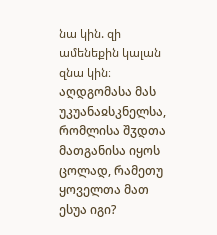նա կին. զի ամենեքին կալան զնա կին։
აღდგომასა მას უკუანაჲსკნელსა, რომლისა შჳდთა მათგანისა იყოს ცოლად, რამეთუ ყოველთა მათ ესუა იგი?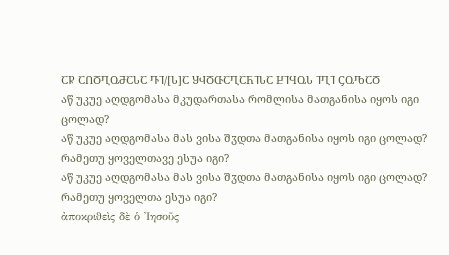ႠႼ ႠႶႣႢႭႫႠႱႠ ႥႨ/[Ⴑ]Ⴀ ႸჃႣႧႠႢႠႬႨႱႠ ႾႨႷႭႱ ႨႢႨ ႺႭႪႠႣ
აწ უკუე აღდგომასა მკუდართასა რომლისა მათგანისა იყოს იგი ცოლად?
აწ უკუე აღდგომასა მას ვისა შჳდთა მათგანისა იყოს იგი ცოლად? რამეთუ ყოველთავე ესუა იგი?
აწ უკუე აღდგომასა მას ვისა შჳდთა მათგანისა იყოს იგი ცოლად? რამეთუ ყოველთა ესუა იგი?
ἀποκριϑεὶς δὲ ὁ ᾽Ιησοῦς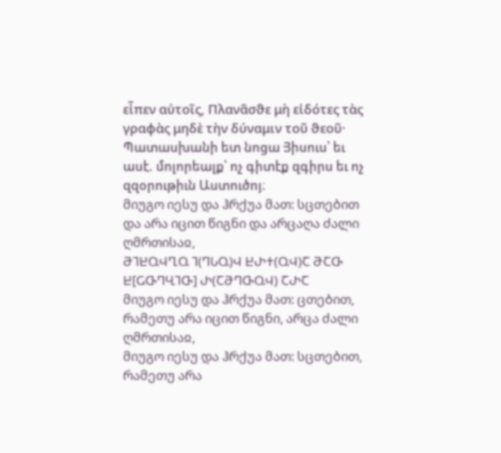εἶπεν αὐτοῖς, Πλανᾶσϑε μὴ εἰδότες τὰς γραϕὰς μηδὲ τὴν δύναμιν τοῦ ϑεοῦ·
Պատասխանի ետ նոցա Յիսուս՝ եւ ասէ. մոլորեալք՝ ոչ գիտէք զգիրս եւ ոչ զզօրութիւն Աստուծոյ։
მიუგო იესუ და ჰრქუა მათ: სცთებით და არა იცით წიგნი და არცაღა ძალი ღმრთისაჲ,
ႫႨႾႭჃႢႭ Ⴈ(ႤႱႭ)Ⴣ ႾႰႵ(ႭჃ)Ⴀ ႫႠႧ Ⴞ[ႺႧႤႡႨႧ] Ⴐ(ႠႫႤႧႭჃ) ႠႰႠ
მიუგო იესუ და ჰრქუა მათ: ცთებით, რამეთუ არა იცით წიგნი, არცა ძალი ღმრთისაჲ,
მიუგო იესუ და ჰრქუა მათ: სცთებით, რამეთუ არა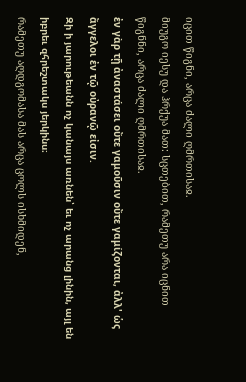იცით წიგნი, არცა ძალი ღმრთისაჲ.
მიუგო იესუ და ჰრქუა მათ: სცთებით, რამეთუ არა იცნით წიგნნი, არცა ძალი ღმრთისაჲ.
ἐν γὰρ τῇ ἀναστάσει οὔτε γαμοῦσιν οὔτε γαμίζονται, ἀλλ' ὡς ἄγγελοι ἐν τῷ οὐρανῷ εἰσιν.
Զի ի յարութեանն ոչ կանայս առնեն՝ եւ ոչ արանց լինին, այլ են իբրեւ զհրեշտակս յերկինս։
რამეთუ აღდგომასა მას არცა ცოლს ისხმიდენ,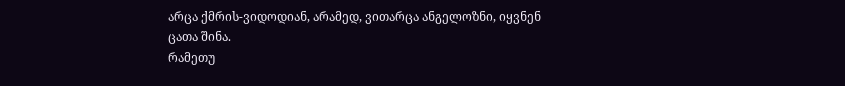არცა ქმრის-ვიდოდიან, არამედ, ვითარცა ანგელოზნი, იყვნენ ცათა შინა.
რამეთუ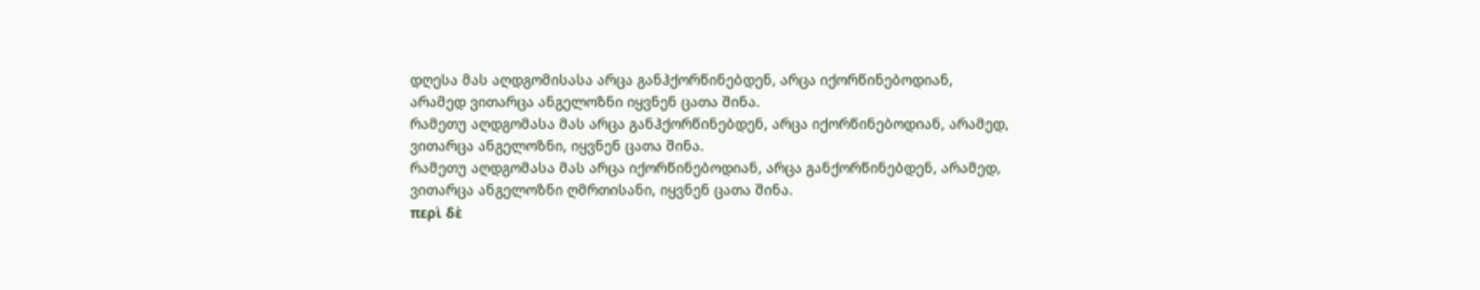დღესა მას აღდგომისასა არცა განჰქორწინებდენ, არცა იქორწინებოდიან, არამედ ვითარცა ანგელოზნი იყვნენ ცათა შინა.
რამეთუ აღდგომასა მას არცა განჰქორწინებდენ, არცა იქორწინებოდიან, არამედ, ვითარცა ანგელოზნი, იყვნენ ცათა შინა.
რამეთუ აღდგომასა მას არცა იქორწინებოდიან, არცა განქორწინებდენ, არამედ, ვითარცა ანგელოზნი ღმრთისანი, იყვნენ ცათა შინა.
περὶ δὲ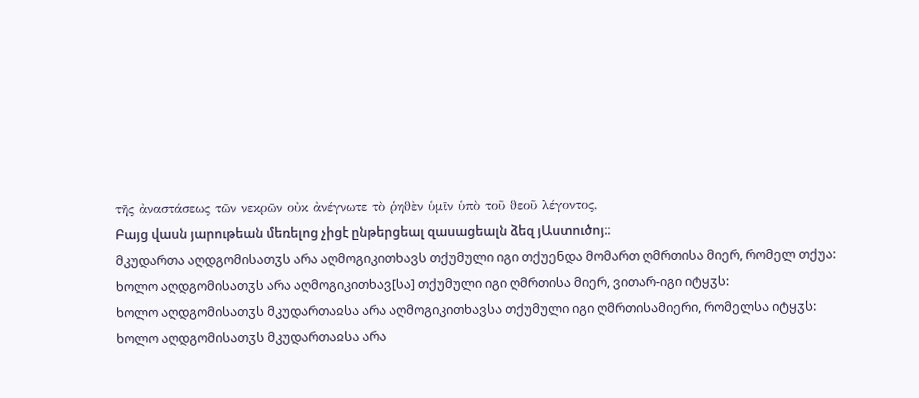τῆς ἀναστάσεως τῶν νεκρῶν οὐκ ἀνέγνωτε τὸ ῥηϑὲν ὑμῖν ὑπὸ τοῦ ϑεοῦ λέγοντος,
Բայց վասն յարութեան մեռելոց չիցէ ընթերցեալ զասացեալն ձեզ յԱստուծոյ։։
მკუდართა აღდგომისათჳს არა აღმოგიკითხავს თქუმული იგი თქუენდა მომართ ღმრთისა მიერ, რომელ თქუა:
ხოლო აღდგომისათჳს არა აღმოგიკითხავ[სა] თქუმული იგი ღმრთისა მიერ, ვითარ-იგი იტყჳს:
ხოლო აღდგომისათჳს მკუდართაჲსა არა აღმოგიკითხავსა თქუმული იგი ღმრთისამიერი, რომელსა იტყჳს:
ხოლო აღდგომისათჳს მკუდართაჲსა არა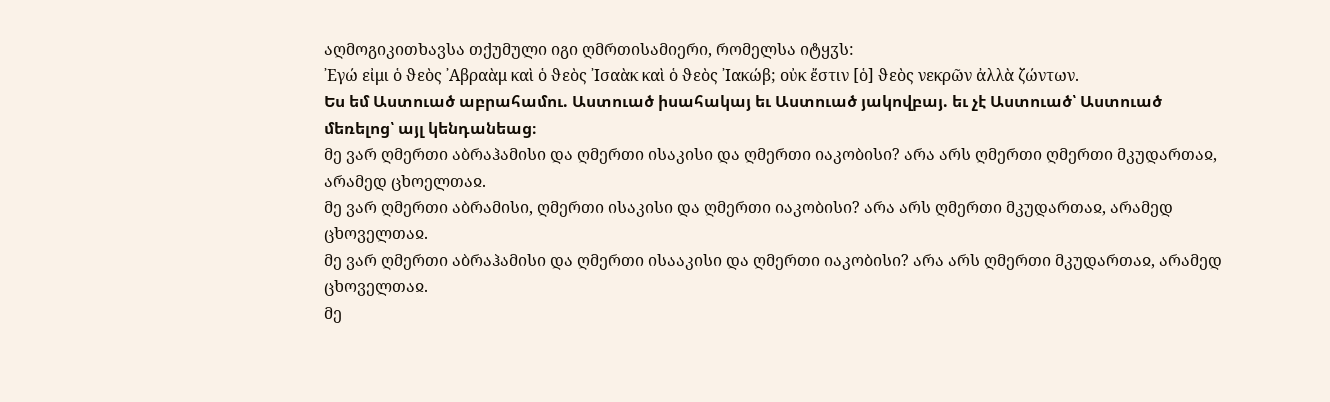აღმოგიკითხავსა თქუმული იგი ღმრთისამიერი, რომელსა იტყჳს:
᾽Εγώ εἰμι ὁ ϑεὸς ᾽Αβραὰμ καὶ ὁ ϑεὸς ᾽Ισαὰκ καὶ ὁ ϑεὸς ᾽Ιακώβ; οὐκ ἔστιν [ὁ] ϑεὸς νεκρῶν ἀλλὰ ζώντων.
Ես եմ Աստուած աբրահամու. Աստուած իսահակայ եւ Աստուած յակովբայ. եւ չէ Աստուած՝ Աստուած մեռելոց՝ այլ կենդանեաց։
მე ვარ ღმერთი აბრაჰამისი და ღმერთი ისაკისი და ღმერთი იაკობისი? არა არს ღმერთი ღმერთი მკუდართაჲ, არამედ ცხოელთაჲ.
მე ვარ ღმერთი აბრამისი, ღმერთი ისაკისი და ღმერთი იაკობისი? არა არს ღმერთი მკუდართაჲ, არამედ ცხოველთაჲ.
მე ვარ ღმერთი აბრაჰამისი და ღმერთი ისააკისი და ღმერთი იაკობისი? არა არს ღმერთი მკუდართაჲ, არამედ ცხოველთაჲ.
მე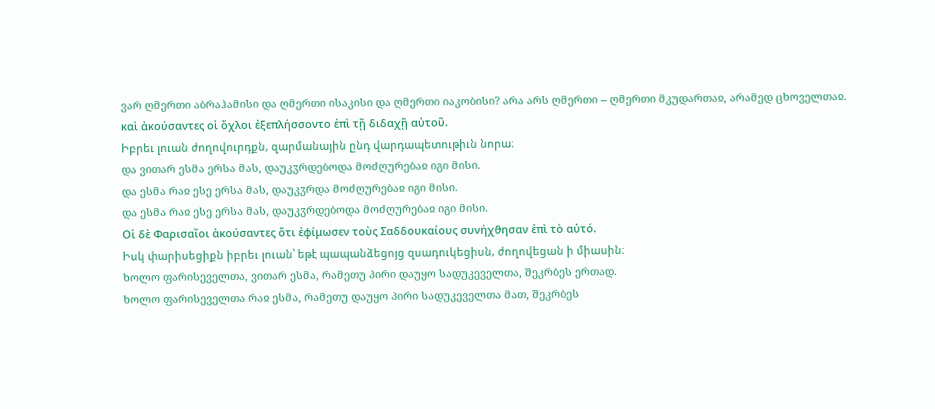ვარ ღმერთი აბრაჰამისი და ღმერთი ისაკისი და ღმერთი იაკობისი? არა არს ღმერთი -- ღმერთი მკუდართაჲ, არამედ ცხოველთაჲ.
καὶ ἀκούσαντες οἱ ὄχλοι ἐξεπλήσσοντο ἐπὶ τῇ διδαχῇ αὐτοῦ.
Իբրեւ լուան ժողովուրդքն, զարմանային ընդ վարդապետութիւն նորա։
და ვითარ ესმა ერსა მას, დაუკჳრდებოდა მოძღურებაჲ იგი მისი.
და ესმა რაჲ ესე ერსა მას, დაუკჳრდა მოძღურებაჲ იგი მისი.
და ესმა რაჲ ესე ერსა მას, დაუკჳრდებოდა მოძღურებაჲ იგი მისი.
Οἱ δὲ Φαρισαῖοι ἀκούσαντες ὅτι ἐϕίμωσεν τοὺς Σαδδουκαίους συνήχϑησαν ἐπὶ τὸ αὐτό.
Իսկ փարիսեցիքն իբրեւ լուան՝ եթէ պապանձեցոյց զսադուկեցիսն, ժողովեցան ի միասին։
ხოლო ფარისეველთა, ვითარ ესმა, რამეთუ პირი დაუყო სადუკეველთა, შეკრბეს ერთად.
ხოლო ფარისეველთა რაჲ ესმა, რამეთუ დაუყო პირი სადუკეველთა მათ, შეკრბეს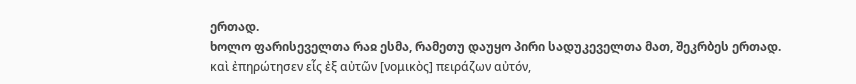ერთად.
ხოლო ფარისეველთა რაჲ ესმა, რამეთუ დაუყო პირი სადუკეველთა მათ, შეკრბეს ერთად.
καὶ ἐπηρώτησεν εἷς ἐξ αὐτῶν [νομικὸς] πειράζων αὐτόν,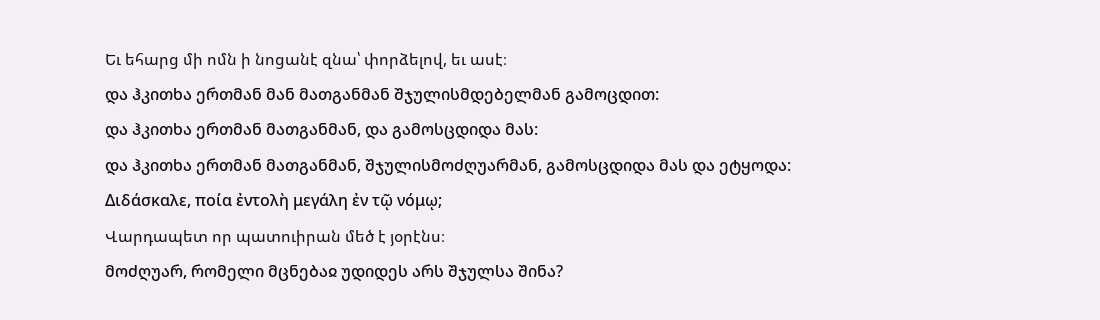Եւ եհարց մի ոմն ի նոցանէ զնա՝ փորձելով, եւ ասէ։
და ჰკითხა ერთმან მან მათგანმან შჯულისმდებელმან გამოცდით:
და ჰკითხა ერთმან მათგანმან, და გამოსცდიდა მას:
და ჰკითხა ერთმან მათგანმან, შჯულისმოძღუარმან, გამოსცდიდა მას და ეტყოდა:
Διδάσκαλε, ποία ἐντολὴ μεγάλη ἐν τῷ νόμῳ;
Վարդապետ որ պատուիրան մեծ է յօրէնս։
მოძღუარ, რომელი მცნებაჲ უდიდეს არს შჯულსა შინა?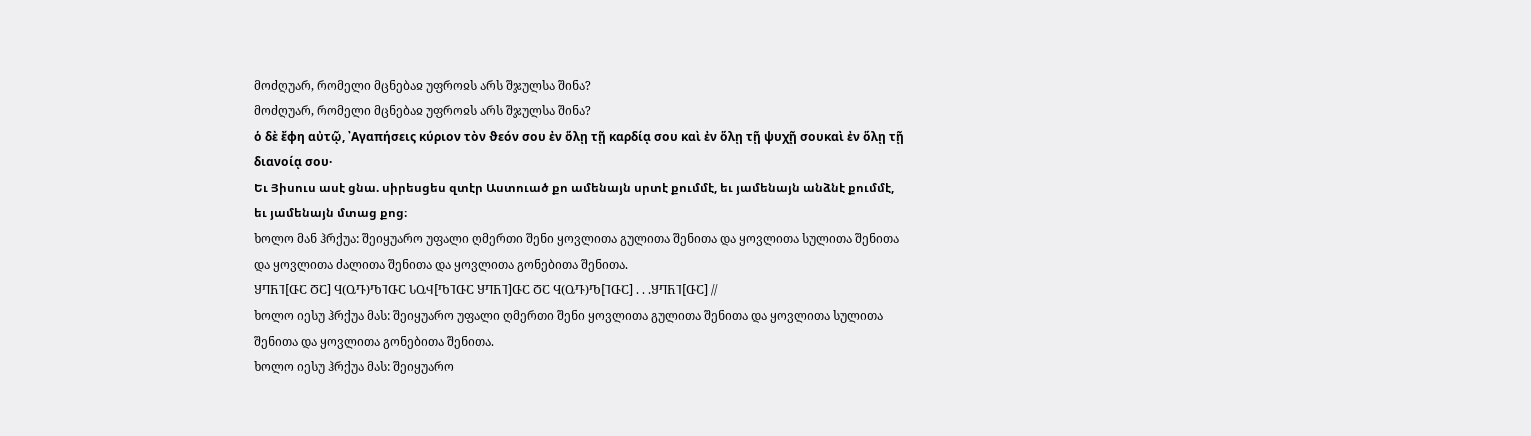მოძღუარ, რომელი მცნებაჲ უფროჲს არს შჯულსა შინა?
მოძღუარ, რომელი მცნებაჲ უფროჲს არს შჯულსა შინა?
ὁ δὲ ἔϕη αὐτῷ, ᾽Αγαπήσεις κύριον τὸν ϑεόν σου ἐν ὅλῃ τῇ καρδίᾳ σου καὶ ἐν ὅλῃ τῇ ψυχῇ σουκαὶ ἐν ὅλῃ τῇ διανοίᾳ σου·
Եւ Յիսուս ասէ ցնա. սիրեսցես զտէր Աստուած քո ամենայն սրտէ քումմէ, եւ յամենայն անձնէ քումմէ, եւ յամենայն մտաց քոց։
ხოლო მან ჰრქუა: შეიყუარო უფალი ღმერთი შენი ყოვლითა გულითა შენითა და ყოვლითა სულითა შენითა და ყოვლითა ძალითა შენითა და ყოვლითა გონებითა შენითა.
ႸႤႬႨ[ႧႠ ႣႠ] Ⴗ(ႭႥ)ႪႨႧႠ ႱႭჃ[ႪႨႧႠ ႸႤႬႨ]ႧႠ ႣႠ Ⴗ(ႭႥ)Ⴊ[ႨႧႠ] . . .ႸႤႬႨ[ႧႠ] //
ხოლო იესუ ჰრქუა მას: შეიყუარო უფალი ღმერთი შენი ყოვლითა გულითა შენითა და ყოვლითა სულითა შენითა და ყოვლითა გონებითა შენითა.
ხოლო იესუ ჰრქუა მას: შეიყუარო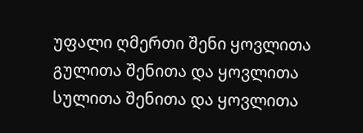უფალი ღმერთი შენი ყოვლითა გულითა შენითა და ყოვლითა სულითა შენითა და ყოვლითა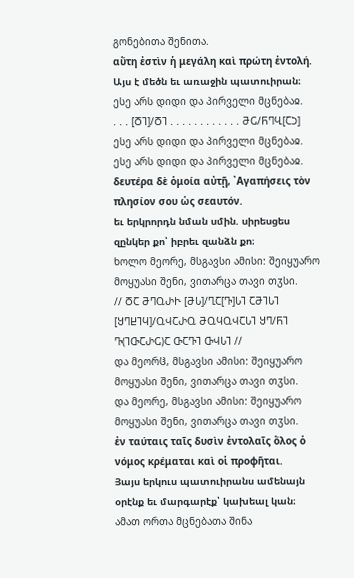გონებითა შენითა.
αὕτη ἐστὶν ἡ μεγάλη καὶ πρώτη ἐντολή.
Այս է մեծն եւ առաջին պատուիրան։
ესე არს დიდი და პირველი მცნებაჲ.
. . . [ႣႨ]/ႣႨ . . . . . . . . . . . . ႫႺ/ႬႤႡ[ႠჂ]
ესე არს დიდი და პირველი მცნებაჲ.
ესე არს დიდი და პირველი მცნებაჲ.
δευτέρα δὲ ὁμοία αὐτῇ, ᾽Αγαπήσεις τὸν πλησίον σου ὡς σεαυτόν.
եւ երկրորդն նման սմին. սիրեսցես զընկեր քո՝ իբրեւ զանձն քո։
ხოლო მეორე, მსგავსი ამისი: შეიყუარო მოყუასი შენი, ვითარცა თავი თჳსი.
// ႣႠ ႫႤႭႰჁ [ႫႱ]/ႢႠ[Ⴅ]ႱႨ ႠႫႨႱႨ [ႸႤႾႨႷ]/ႭჃႠႰႭ ႫႭႷႭჃႠႱႨ ႸႤ/ႬႨ Ⴅ(ႨႧႠႰႺ)Ⴀ ႧႠႥႨ ႧჃႱႨ //
და მეორჱ, მსგავსი ამისი: შეიყუარო მოყუასი შენი, ვითარცა თავი თჳსი.
და მეორე, მსგავსი ამისი: შეიყუარო მოყუასი შენი, ვითარცა თავი თჳსი.
ἐν ταύταις ταῖς δυσὶν ἐντολαῖς ὅλος ὁ νόμος κρέμαται καὶ οἱ προϕῆται.
Յայս երկուս պատուիրանս ամենայն օրէնք եւ մարգարէք՝ կախեալ կան։
ამათ ორთა მცნებათა შინა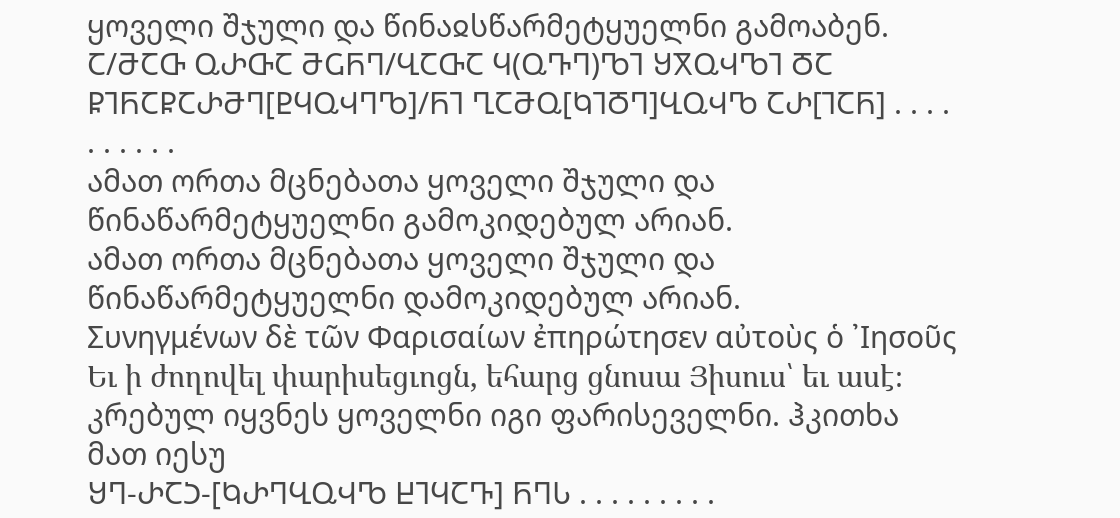ყოველი შჯული და წინაჲსწარმეტყუელნი გამოაბენ.
Ⴀ/ႫႠႧ ႭႰႧႠ ႫႺႬႤ/ႡႠႧႠ Ⴗ(ႭႥႤ)ႪႨ ႸႿႭჃႪႨ ႣႠ ႼႨႬႠႼႠႰႫႤ[ႲႷႭჃႤႪ]/ႬႨ ႢႠႫႭ[ႩႨႣႤ]ႡႭჃႪ ႠႰ[ႨႠႬ] . . . . . . . . . .
ამათ ორთა მცნებათა ყოველი შჯული და წინაწარმეტყუელნი გამოკიდებულ არიან.
ამათ ორთა მცნებათა ყოველი შჯული და წინაწარმეტყუელნი დამოკიდებულ არიან.
Συνηγμένων δὲ τῶν Φαρισαίων ἐπηρώτησεν αὐτοὺς ὁ ᾽Ιησοῦς
Եւ ի ժողովել փարիսեցւոցն, եհարց ցնոսա Յիսուս՝ եւ ասէ։
კრებულ იყვნეს ყოველნი იგი ფარისეველნი. ჰკითხა მათ იესუ
ႸႤ-ႰႠჂ-[ႩႰႤႡႭჃႪ ႾႨႷႠႥ] ႬႤႱ . . . . . . . . .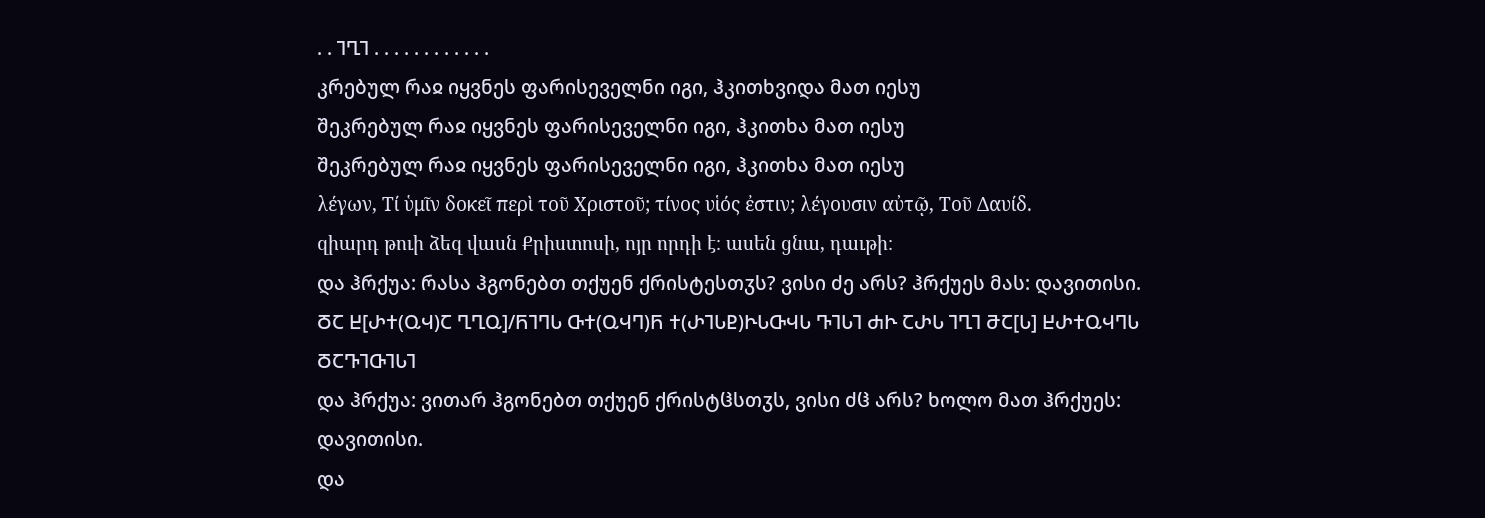. . ႨႢႨ . . . . . . . . . . . .
კრებულ რაჲ იყვნეს ფარისეველნი იგი, ჰკითხვიდა მათ იესუ
შეკრებულ რაჲ იყვნეს ფარისეველნი იგი, ჰკითხა მათ იესუ
შეკრებულ რაჲ იყვნეს ფარისეველნი იგი, ჰკითხა მათ იესუ
λέγων, Τί ὑμῖν δοκεῖ περὶ τοῦ Χριστοῦ; τίνος υἱός ἐστιν; λέγουσιν αὐτῷ, Τοῦ Δαυίδ.
զիարդ թուի ձեզ վասն Քրիստոսի, ոյր որդի է։ ասեն ցնա, դաւթի։
და ჰრქუა: რასა ჰგონებთ თქუენ ქრისტესთჳს? ვისი ძე არს? ჰრქუეს მას: დავითისი.
ႣႠ Ⴞ[ႰႵ(ႭჃ)Ⴀ ႢႢႭ]/ႬႨႤႱ ႧႵ(ႭჃႤ)Ⴌ Ⴕ(ႰႨႱႲ)ჁႱႧჃႱ ႥႨႱႨ ႻჁ ႠႰႱ ႨႢႨ ႫႠ[Ⴑ] ႾႰႵႭჃႤႱ ႣႠႥႨႧႨႱႨ
და ჰრქუა: ვითარ ჰგონებთ თქუენ ქრისტჱსთჳს, ვისი ძჱ არს? ხოლო მათ ჰრქუეს: დავითისი.
და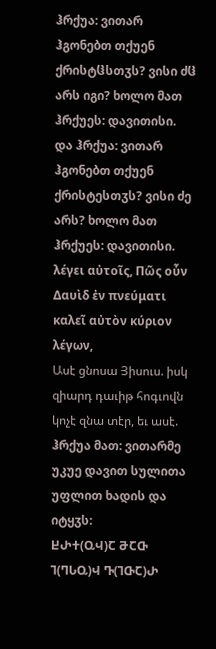ჰრქუა: ვითარ ჰგონებთ თქუენ ქრისტჱსთჳს? ვისი ძჱ არს იგი? ხოლო მათ ჰრქუეს: დავითისი.
და ჰრქუა: ვითარ ჰგონებთ თქუენ ქრისტესთჳს? ვისი ძე არს? ხოლო მათ ჰრქუეს: დავითისი.
λέγει αὐτοῖς, Πῶς οὖν Δαυὶδ ἐν πνεύματι καλεῖ αὐτὸν κύριον λέγων,
Ասէ ցնոսա Յիսուս. իսկ զիարդ դաւիթ հոգւովն կոչէ զնա տէր, եւ ասէ.
ჰრქუა მათ: ვითარმე უკუე დავით სულითა უფლით ხადის და იტყჳს:
ႾႰႵ(ႭჃ)Ⴀ ႫႠႧ Ⴈ(ႤႱႭ)Ⴣ Ⴅ(ႨႧႠ)Ⴐ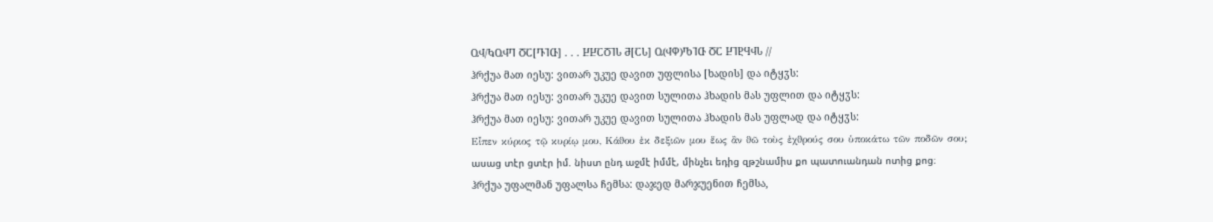ႭჃ/ႩႭჃႤ ႣႠ[ႥႨႧ] . . . ႾႾႠႣႨႱ Ⴋ[ႠႱ] Ⴍ(ჃႴ)ႪႨႧ ႣႠ ႾႨႲႷჃႱ //
ჰრქუა მათ იესუ: ვითარ უკუე დავით უფლისა [ხადის] და იტყჳს:
ჰრქუა მათ იესუ: ვითარ უკუე დავით სულითა ჰხადის მას უფლით და იტყჳს:
ჰრქუა მათ იესუ: ვითარ უკუე დავით სულითა ჰხადის მას უფლად და იტყჳს:
Εἶπεν κύριος τῷ κυρίῳ μου, Κάϑου ἐκ δεξιῶν μου ἕως ἂν ϑῶ τοὺς ἐχϑρούς σου ὑποκάτω τῶν ποδῶν σου;
ասաց տէր ցտէր իմ. նիստ ընդ աջմէ իմմէ, մինչեւ եդից զթշնամիս քո պատուանդան ոտից քոց։
ჰრქუა უფალმან უფალსა ჩემსა: დაჯედ მარჯუენით ჩემსა,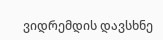ვიდრემდის დავსხნე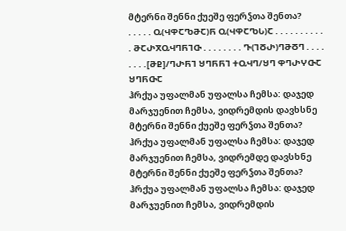მტერნი შენნი ქუეშე ფერჴთა შენთა?
. . . . . Ⴍ(ჃႴႠႪႫႠ)Ⴌ Ⴍ(ჃႴႠႪႱ)Ⴀ . . . . . . . . . . . ႫႠႰႿႭჃႤႬႨႧ . . . . . . . . Ⴅ(ႨႣႰ)ႤႫႣႤ . . . . . . . .[ႫႲ]/ႤႰႬႨ ႸႤႬႬႨ ႵႭჃႤ/ႸႤ ႴႤႰჄႧႠ ႸႤႬႧႠ
ჰრქუა უფალმან უფალსა ჩემსა: დაჯედ მარჯუენით ჩემსა, ვიდრემდის დავხსნე მტერნი შენნი ქუეშე ფერჴთა შენთა?
ჰრქუა უფალმან უფალსა ჩემსა: დაჯედ მარჯუენით ჩემსა, ვიდრემდე დავსხნე მტერნი შენნი ქუეშე ფერჴთა შენთა?
ჰრქუა უფალმან უფალსა ჩემსა: დაჯედ მარჯუენით ჩემსა, ვიდრემდის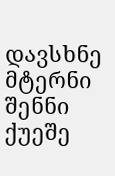დავსხნე მტერნი შენნი ქუეშე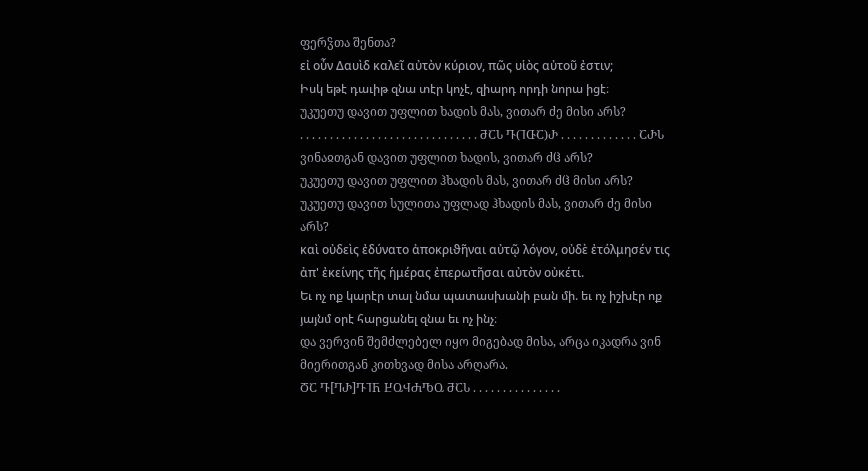ფერჴთა შენთა?
εἰ οὖν Δαυὶδ καλεῖ αὐτὸν κύριον, πῶς υἱὸς αὐτοῦ ἐστιν;
Իսկ եթէ դաւիթ զնա տէր կոչէ, զիարդ որդի նորա իցէ։
უკუეთუ დავით უფლით ხადის მას, ვითარ ძე მისი არს?
. . . . . . . . . . . . . . . . . . . . . . . . . . . . . . ႫႠႱ Ⴅ(ႨႧႠ)Ⴐ . . . . . . . . . . . . . ႠႰႱ
ვინაჲთგან დავით უფლით ხადის, ვითარ ძჱ არს?
უკუეთუ დავით უფლით ჰხადის მას, ვითარ ძჱ მისი არს?
უკუეთუ დავით სულითა უფლად ჰხადის მას, ვითარ ძე მისი არს?
καὶ οὐδεὶς ἐδύνατο ἀποκριϑῆναι αὐτῷ λόγον, οὐδὲ ἐτόλμησέν τις ἀπ' ἐκείνης τῆς ἡμέρας ἐπερωτῆσαι αὐτὸν οὐκέτι.
Եւ ոչ ոք կարէր տալ նմա պատասխանի բան մի. եւ ոչ իշխէր ոք յայնմ օրէ հարցանել զնա եւ ոչ ինչ։
და ვერვინ შემძლებელ იყო მიგებად მისა, არცა იკადრა ვინ მიერითგან კითხვად მისა არღარა.
ႣႠ Ⴅ[ႤႰ]ႥႨႬ ႾႭჃႻႪႭ ႫႠႱ . . . . . . . . . . . . . . .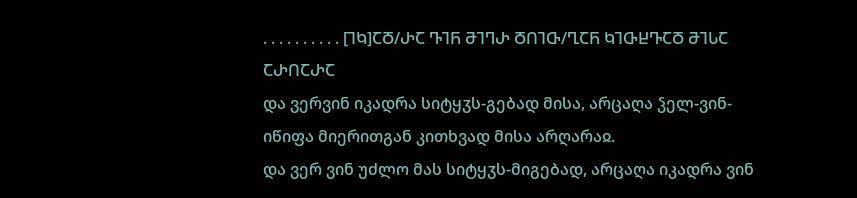. . . . . . . . . . [ႨႩ]ႠႣ/ႰႠ ႥႨႬ ႫႨႤႰ ႣႶႨႧ/ႢႠႬ ႩႨႧႾႥႠႣ ႫႨႱႠ ႠႰႶႠႰႠ
და ვერვინ იკადრა სიტყჳს-გებად მისა, არცაღა ჴელ-ვინ-იწიფა მიერითგან კითხვად მისა არღარაჲ.
და ვერ ვინ უძლო მას სიტყჳს-მიგებად, არცაღა იკადრა ვინ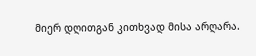მიერ დღითგან კითხვად მისა არღარა.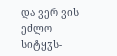და ვერ ვის ეძლო სიტყჳს-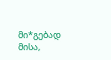მი*გებად მისა,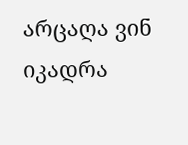არცაღა ვინ იკადრა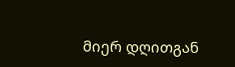მიერ დღითგან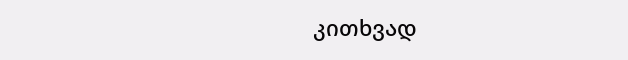კითხვად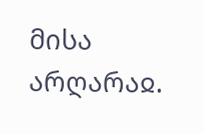მისა არღარაჲ.